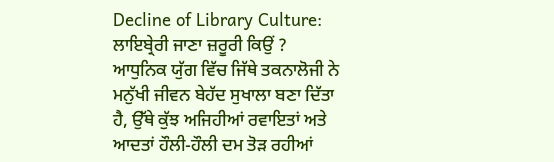Decline of Library Culture: ਲਾਇਬ੍ਰੇਰੀ ਜਾਣਾ ਜ਼ਰੂਰੀ ਕਿਉਂ ?
ਆਧੁਨਿਕ ਯੁੱਗ ਵਿੱਚ ਜਿੱਥੇ ਤਕਨਾਲੋਜੀ ਨੇ ਮਨੁੱਖੀ ਜੀਵਨ ਬੇਹੱਦ ਸੁਖਾਲਾ ਬਣਾ ਦਿੱਤਾ ਹੈ, ਉੱਥੇ ਕੁੱਝ ਅਜਿਹੀਆਂ ਰਵਾਇਤਾਂ ਅਤੇ ਆਦਤਾਂ ਹੌਲੀ-ਹੌਲੀ ਦਮ ਤੋੜ ਰਹੀਆਂ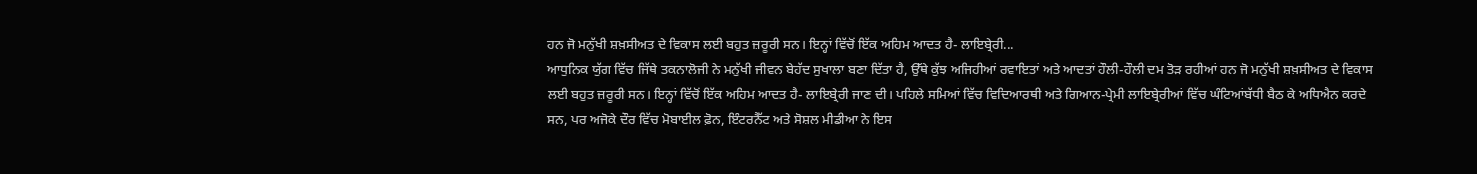ਹਨ ਜੋ ਮਨੁੱਖੀ ਸ਼ਖ਼ਸੀਅਤ ਦੇ ਵਿਕਾਸ ਲਈ ਬਹੁਤ ਜ਼ਰੂਰੀ ਸਨ। ਇਨ੍ਹਾਂ ਵਿੱਚੋਂ ਇੱਕ ਅਹਿਮ ਆਦਤ ਹੈ- ਲਾਇਬ੍ਰੇਰੀ...
ਆਧੁਨਿਕ ਯੁੱਗ ਵਿੱਚ ਜਿੱਥੇ ਤਕਨਾਲੋਜੀ ਨੇ ਮਨੁੱਖੀ ਜੀਵਨ ਬੇਹੱਦ ਸੁਖਾਲਾ ਬਣਾ ਦਿੱਤਾ ਹੈ, ਉੱਥੇ ਕੁੱਝ ਅਜਿਹੀਆਂ ਰਵਾਇਤਾਂ ਅਤੇ ਆਦਤਾਂ ਹੌਲੀ-ਹੌਲੀ ਦਮ ਤੋੜ ਰਹੀਆਂ ਹਨ ਜੋ ਮਨੁੱਖੀ ਸ਼ਖ਼ਸੀਅਤ ਦੇ ਵਿਕਾਸ ਲਈ ਬਹੁਤ ਜ਼ਰੂਰੀ ਸਨ। ਇਨ੍ਹਾਂ ਵਿੱਚੋਂ ਇੱਕ ਅਹਿਮ ਆਦਤ ਹੈ- ਲਾਇਬ੍ਰੇਰੀ ਜਾਣ ਦੀ। ਪਹਿਲੇ ਸਮਿਆਂ ਵਿੱਚ ਵਿਦਿਆਰਥੀ ਅਤੇ ਗਿਆਨ-ਪ੍ਰੇਮੀ ਲਾਇਬ੍ਰੇਰੀਆਂ ਵਿੱਚ ਘੰਟਿਆਂਬੱਧੀ ਬੈਠ ਕੇ ਅਧਿਐਨ ਕਰਦੇ ਸਨ, ਪਰ ਅਜੋਕੇ ਦੌਰ ਵਿੱਚ ਮੋਬਾਈਲ ਫ਼ੋਨ, ਇੰਟਰਨੈੱਟ ਅਤੇ ਸੋਸ਼ਲ ਮੀਡੀਆ ਨੇ ਇਸ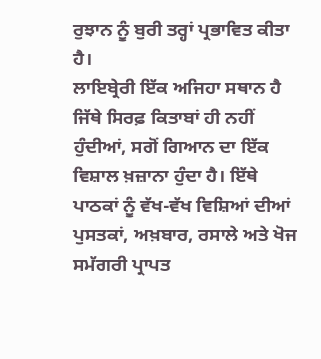ਰੁਝਾਨ ਨੂੰ ਬੁਰੀ ਤਰ੍ਹਾਂ ਪ੍ਰਭਾਵਿਤ ਕੀਤਾ ਹੈ।
ਲਾਇਬ੍ਰੇਰੀ ਇੱਕ ਅਜਿਹਾ ਸਥਾਨ ਹੈ ਜਿੱਥੇ ਸਿਰਫ਼ ਕਿਤਾਬਾਂ ਹੀ ਨਹੀਂ ਹੁੰਦੀਆਂ, ਸਗੋਂ ਗਿਆਨ ਦਾ ਇੱਕ ਵਿਸ਼ਾਲ ਖ਼ਜ਼ਾਨਾ ਹੁੰਦਾ ਹੈ। ਇੱਥੇ ਪਾਠਕਾਂ ਨੂੰ ਵੱਖ-ਵੱਖ ਵਿਸ਼ਿਆਂ ਦੀਆਂ ਪੁਸਤਕਾਂ, ਅਖ਼ਬਾਰ, ਰਸਾਲੇ ਅਤੇ ਖੋਜ ਸਮੱਗਰੀ ਪ੍ਰਾਪਤ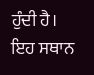ਹੁੰਦੀ ਹੈ। ਇਹ ਸਥਾਨ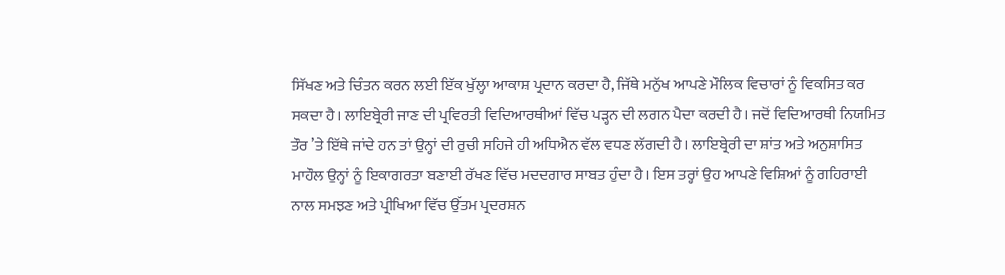ਸਿੱਖਣ ਅਤੇ ਚਿੰਤਨ ਕਰਨ ਲਈ ਇੱਕ ਖੁੱਲ੍ਹਾ ਆਕਾਸ਼ ਪ੍ਰਦਾਨ ਕਰਦਾ ਹੈ, ਜਿੱਥੇ ਮਨੁੱਖ ਆਪਣੇ ਮੌਲਿਕ ਵਿਚਾਰਾਂ ਨੂੰ ਵਿਕਸਿਤ ਕਰ ਸਕਦਾ ਹੈ। ਲਾਇਬ੍ਰੇਰੀ ਜਾਣ ਦੀ ਪ੍ਰਵਿਰਤੀ ਵਿਦਿਆਰਥੀਆਂ ਵਿੱਚ ਪੜ੍ਹਨ ਦੀ ਲਗਨ ਪੈਦਾ ਕਰਦੀ ਹੈ। ਜਦੋਂ ਵਿਦਿਆਰਥੀ ਨਿਯਮਿਤ ਤੌਰ ’ਤੇ ਇੱਥੇ ਜਾਂਦੇ ਹਨ ਤਾਂ ਉਨ੍ਹਾਂ ਦੀ ਰੁਚੀ ਸਹਿਜੇ ਹੀ ਅਧਿਐਨ ਵੱਲ ਵਧਣ ਲੱਗਦੀ ਹੈ। ਲਾਇਬ੍ਰੇਰੀ ਦਾ ਸ਼ਾਂਤ ਅਤੇ ਅਨੁਸ਼ਾਸਿਤ ਮਾਹੌਲ ਉਨ੍ਹਾਂ ਨੂੰ ਇਕਾਗਰਤਾ ਬਣਾਈ ਰੱਖਣ ਵਿੱਚ ਮਦਦਗਾਰ ਸਾਬਤ ਹੁੰਦਾ ਹੈ। ਇਸ ਤਰ੍ਹਾਂ ਉਹ ਆਪਣੇ ਵਿਸ਼ਿਆਂ ਨੂੰ ਗਹਿਰਾਈ ਨਾਲ ਸਮਝਣ ਅਤੇ ਪ੍ਰੀਖਿਆ ਵਿੱਚ ਉੱਤਮ ਪ੍ਰਦਰਸ਼ਨ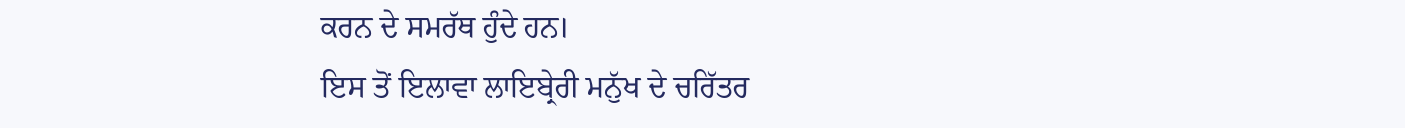ਕਰਨ ਦੇ ਸਮਰੱਥ ਹੁੰਦੇ ਹਨ।
ਇਸ ਤੋਂ ਇਲਾਵਾ ਲਾਇਬ੍ਰੇਰੀ ਮਨੁੱਖ ਦੇ ਚਰਿੱਤਰ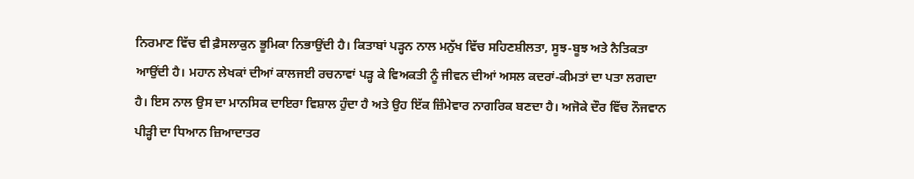ਨਿਰਮਾਣ ਵਿੱਚ ਵੀ ਫ਼ੈਸਲਾਕੁਨ ਭੂਮਿਕਾ ਨਿਭਾਉਂਦੀ ਹੈ। ਕਿਤਾਬਾਂ ਪੜ੍ਹਨ ਨਾਲ ਮਨੁੱਖ ਵਿੱਚ ਸਹਿਣਸ਼ੀਲਤਾ, ਸੂਝ-ਬੂਝ ਅਤੇ ਨੈਤਿਕਤਾ ਆਉਂਦੀ ਹੈ। ਮਹਾਨ ਲੇਖਕਾਂ ਦੀਆਂ ਕਾਲਜਈ ਰਚਨਾਵਾਂ ਪੜ੍ਹ ਕੇ ਵਿਅਕਤੀ ਨੂੰ ਜੀਵਨ ਦੀਆਂ ਅਸਲ ਕਦਰਾਂ-ਕੀਮਤਾਂ ਦਾ ਪਤਾ ਲਗਦਾ ਹੈ। ਇਸ ਨਾਲ ਉਸ ਦਾ ਮਾਨਸਿਕ ਦਾਇਰਾ ਵਿਸ਼ਾਲ ਹੁੰਦਾ ਹੈ ਅਤੇ ਉਹ ਇੱਕ ਜ਼ਿੰਮੇਵਾਰ ਨਾਗਰਿਕ ਬਣਦਾ ਹੈ। ਅਜੋਕੇ ਦੌਰ ਵਿੱਚ ਨੌਜਵਾਨ ਪੀੜ੍ਹੀ ਦਾ ਧਿਆਨ ਜ਼ਿਆਦਾਤਰ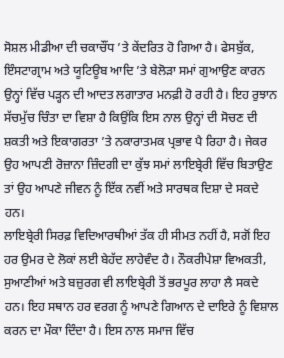ਸੋਸ਼ਲ ਮੀਡੀਆ ਦੀ ਚਕਾਚੌਂਧ ’ਤੇ ਕੇਂਦਰਿਤ ਹੋ ਗਿਆ ਹੈ। ਫੇਸਬੁੱਕ, ਇੰਸਟਾਗ੍ਰਾਮ ਅਤੇ ਯੂਟਿਊਬ ਆਦਿ ’ਤੇ ਬੇਲੋੜਾ ਸਮਾਂ ਗੁਆਉਣ ਕਾਰਨ ਉਨ੍ਹਾਂ ਵਿੱਚ ਪੜ੍ਹਨ ਦੀ ਆਦਤ ਲਗਾਤਾਰ ਮਨਫ਼ੀ ਹੋ ਰਹੀ ਹੈ। ਇਹ ਰੁਝਾਨ ਸੱਚਮੁੱਚ ਚਿੰਤਾ ਦਾ ਵਿਸ਼ਾ ਹੈ ਕਿਉਂਕਿ ਇਸ ਨਾਲ ਉਨ੍ਹਾਂ ਦੀ ਸੋਚਣ ਦੀ ਸ਼ਕਤੀ ਅਤੇ ਇਕਾਗਰਤਾ ’ਤੇ ਨਕਾਰਾਤਮਕ ਪ੍ਰਭਾਵ ਪੈ ਰਿਹਾ ਹੈ। ਜੇਕਰ ਉਹ ਆਪਣੀ ਰੋਜ਼ਾਨਾ ਜ਼ਿੰਦਗੀ ਦਾ ਕੁੱਝ ਸਮਾਂ ਲਾਇਬ੍ਰੇਰੀ ਵਿੱਚ ਬਿਤਾਉਣ ਤਾਂ ਉਹ ਆਪਣੇ ਜੀਵਨ ਨੂੰ ਇੱਕ ਨਵੀਂ ਅਤੇ ਸਾਰਥਕ ਦਿਸ਼ਾ ਦੇ ਸਕਦੇ ਹਨ।
ਲਾਇਬ੍ਰੇਰੀ ਸਿਰਫ਼ ਵਿਦਿਆਰਥੀਆਂ ਤੱਕ ਹੀ ਸੀਮਤ ਨਹੀਂ ਹੈ, ਸਗੋਂ ਇਹ ਹਰ ਉਮਰ ਦੇ ਲੋਕਾਂ ਲਈ ਬੇਹੱਦ ਲਾਹੇਵੰਦ ਹੈ। ਨੌਕਰੀਪੇਸ਼ਾ ਵਿਅਕਤੀ, ਸੁਆਣੀਆਂ ਅਤੇ ਬਜ਼ੁਰਗ ਵੀ ਲਾਇਬ੍ਰੇਰੀ ਤੋਂ ਭਰਪੂਰ ਲਾਹਾ ਲੈ ਸਕਦੇ ਹਨ। ਇਹ ਸਥਾਨ ਹਰ ਵਰਗ ਨੂੰ ਆਪਣੇ ਗਿਆਨ ਦੇ ਦਾਇਰੇ ਨੂੰ ਵਿਸ਼ਾਲ ਕਰਨ ਦਾ ਮੌਕਾ ਦਿੰਦਾ ਹੈ। ਇਸ ਨਾਲ ਸਮਾਜ ਵਿੱਚ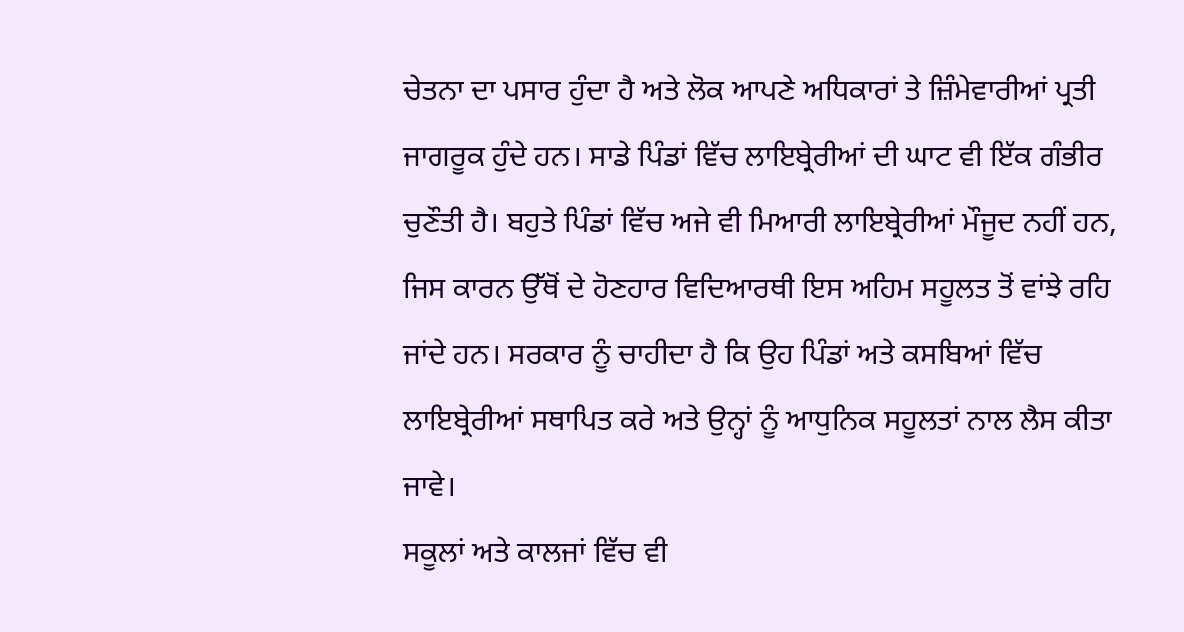ਚੇਤਨਾ ਦਾ ਪਸਾਰ ਹੁੰਦਾ ਹੈ ਅਤੇ ਲੋਕ ਆਪਣੇ ਅਧਿਕਾਰਾਂ ਤੇ ਜ਼ਿੰਮੇਵਾਰੀਆਂ ਪ੍ਰਤੀ ਜਾਗਰੂਕ ਹੁੰਦੇ ਹਨ। ਸਾਡੇ ਪਿੰਡਾਂ ਵਿੱਚ ਲਾਇਬ੍ਰੇਰੀਆਂ ਦੀ ਘਾਟ ਵੀ ਇੱਕ ਗੰਭੀਰ ਚੁਣੌਤੀ ਹੈ। ਬਹੁਤੇ ਪਿੰਡਾਂ ਵਿੱਚ ਅਜੇ ਵੀ ਮਿਆਰੀ ਲਾਇਬ੍ਰੇਰੀਆਂ ਮੌਜੂਦ ਨਹੀਂ ਹਨ, ਜਿਸ ਕਾਰਨ ਉੱਥੋਂ ਦੇ ਹੋਣਹਾਰ ਵਿਦਿਆਰਥੀ ਇਸ ਅਹਿਮ ਸਹੂਲਤ ਤੋਂ ਵਾਂਝੇ ਰਹਿ ਜਾਂਦੇ ਹਨ। ਸਰਕਾਰ ਨੂੰ ਚਾਹੀਦਾ ਹੈ ਕਿ ਉਹ ਪਿੰਡਾਂ ਅਤੇ ਕਸਬਿਆਂ ਵਿੱਚ ਲਾਇਬ੍ਰੇਰੀਆਂ ਸਥਾਪਿਤ ਕਰੇ ਅਤੇ ਉਨ੍ਹਾਂ ਨੂੰ ਆਧੁਨਿਕ ਸਹੂਲਤਾਂ ਨਾਲ ਲੈਸ ਕੀਤਾ ਜਾਵੇ।
ਸਕੂਲਾਂ ਅਤੇ ਕਾਲਜਾਂ ਵਿੱਚ ਵੀ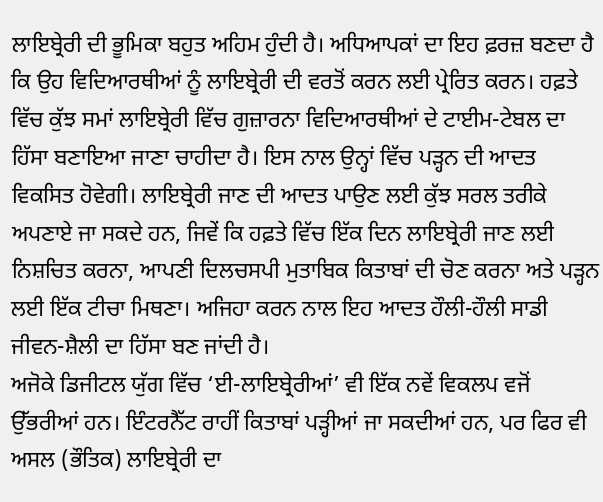ਲਾਇਬ੍ਰੇਰੀ ਦੀ ਭੂਮਿਕਾ ਬਹੁਤ ਅਹਿਮ ਹੁੰਦੀ ਹੈ। ਅਧਿਆਪਕਾਂ ਦਾ ਇਹ ਫ਼ਰਜ਼ ਬਣਦਾ ਹੈ ਕਿ ਉਹ ਵਿਦਿਆਰਥੀਆਂ ਨੂੰ ਲਾਇਬ੍ਰੇਰੀ ਦੀ ਵਰਤੋਂ ਕਰਨ ਲਈ ਪ੍ਰੇਰਿਤ ਕਰਨ। ਹਫ਼ਤੇ ਵਿੱਚ ਕੁੱਝ ਸਮਾਂ ਲਾਇਬ੍ਰੇਰੀ ਵਿੱਚ ਗੁਜ਼ਾਰਨਾ ਵਿਦਿਆਰਥੀਆਂ ਦੇ ਟਾਈਮ-ਟੇਬਲ ਦਾ ਹਿੱਸਾ ਬਣਾਇਆ ਜਾਣਾ ਚਾਹੀਦਾ ਹੈ। ਇਸ ਨਾਲ ਉਨ੍ਹਾਂ ਵਿੱਚ ਪੜ੍ਹਨ ਦੀ ਆਦਤ ਵਿਕਸਿਤ ਹੋਵੇਗੀ। ਲਾਇਬ੍ਰੇਰੀ ਜਾਣ ਦੀ ਆਦਤ ਪਾਉਣ ਲਈ ਕੁੱਝ ਸਰਲ ਤਰੀਕੇ ਅਪਣਾਏ ਜਾ ਸਕਦੇ ਹਨ, ਜਿਵੇਂ ਕਿ ਹਫ਼ਤੇ ਵਿੱਚ ਇੱਕ ਦਿਨ ਲਾਇਬ੍ਰੇਰੀ ਜਾਣ ਲਈ ਨਿਸ਼ਚਿਤ ਕਰਨਾ, ਆਪਣੀ ਦਿਲਚਸਪੀ ਮੁਤਾਬਿਕ ਕਿਤਾਬਾਂ ਦੀ ਚੋਣ ਕਰਨਾ ਅਤੇ ਪੜ੍ਹਨ ਲਈ ਇੱਕ ਟੀਚਾ ਮਿਥਣਾ। ਅਜਿਹਾ ਕਰਨ ਨਾਲ ਇਹ ਆਦਤ ਹੌਲੀ-ਹੌਲੀ ਸਾਡੀ ਜੀਵਨ-ਸ਼ੈਲੀ ਦਾ ਹਿੱਸਾ ਬਣ ਜਾਂਦੀ ਹੈ।
ਅਜੋਕੇ ਡਿਜੀਟਲ ਯੁੱਗ ਵਿੱਚ ‘ਈ-ਲਾਇਬ੍ਰੇਰੀਆਂ’ ਵੀ ਇੱਕ ਨਵੇਂ ਵਿਕਲਪ ਵਜੋਂ ਉੱਭਰੀਆਂ ਹਨ। ਇੰਟਰਨੈੱਟ ਰਾਹੀਂ ਕਿਤਾਬਾਂ ਪੜ੍ਹੀਆਂ ਜਾ ਸਕਦੀਆਂ ਹਨ, ਪਰ ਫਿਰ ਵੀ ਅਸਲ (ਭੌਤਿਕ) ਲਾਇਬ੍ਰੇਰੀ ਦਾ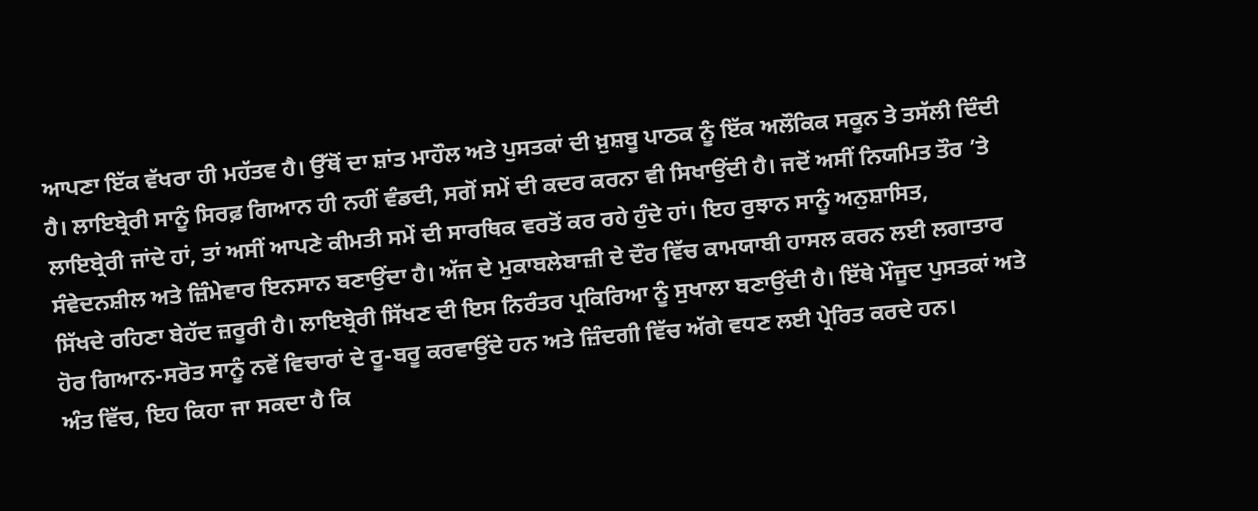ਆਪਣਾ ਇੱਕ ਵੱਖਰਾ ਹੀ ਮਹੱਤਵ ਹੈ। ਉੱਥੋਂ ਦਾ ਸ਼ਾਂਤ ਮਾਹੌਲ ਅਤੇ ਪੁਸਤਕਾਂ ਦੀ ਖ਼ੁਸ਼ਬੂ ਪਾਠਕ ਨੂੰ ਇੱਕ ਅਲੌਕਿਕ ਸਕੂਨ ਤੇ ਤਸੱਲੀ ਦਿੰਦੀ ਹੈ। ਲਾਇਬ੍ਰੇਰੀ ਸਾਨੂੰ ਸਿਰਫ਼ ਗਿਆਨ ਹੀ ਨਹੀਂ ਵੰਡਦੀ, ਸਗੋਂ ਸਮੇਂ ਦੀ ਕਦਰ ਕਰਨਾ ਵੀ ਸਿਖਾਉਂਦੀ ਹੈ। ਜਦੋਂ ਅਸੀਂ ਨਿਯਮਿਤ ਤੌਰ ’ਤੇ ਲਾਇਬ੍ਰੇਰੀ ਜਾਂਦੇ ਹਾਂ, ਤਾਂ ਅਸੀਂ ਆਪਣੇ ਕੀਮਤੀ ਸਮੇਂ ਦੀ ਸਾਰਥਿਕ ਵਰਤੋਂ ਕਰ ਰਹੇ ਹੁੰਦੇ ਹਾਂ। ਇਹ ਰੁਝਾਨ ਸਾਨੂੰ ਅਨੁਸ਼ਾਸਿਤ, ਸੰਵੇਦਨਸ਼ੀਲ ਅਤੇ ਜ਼ਿੰਮੇਵਾਰ ਇਨਸਾਨ ਬਣਾਉਂਦਾ ਹੈ। ਅੱਜ ਦੇ ਮੁਕਾਬਲੇਬਾਜ਼ੀ ਦੇ ਦੌਰ ਵਿੱਚ ਕਾਮਯਾਬੀ ਹਾਸਲ ਕਰਨ ਲਈ ਲਗਾਤਾਰ ਸਿੱਖਦੇ ਰਹਿਣਾ ਬੇਹੱਦ ਜ਼ਰੂਰੀ ਹੈ। ਲਾਇਬ੍ਰੇਰੀ ਸਿੱਖਣ ਦੀ ਇਸ ਨਿਰੰਤਰ ਪ੍ਰਕਿਰਿਆ ਨੂੰ ਸੁਖਾਲਾ ਬਣਾਉਂਦੀ ਹੈ। ਇੱਥੇ ਮੌਜੂਦ ਪੁਸਤਕਾਂ ਅਤੇ ਹੋਰ ਗਿਆਨ-ਸਰੋਤ ਸਾਨੂੰ ਨਵੇਂ ਵਿਚਾਰਾਂ ਦੇ ਰੂ-ਬਰੂ ਕਰਵਾਉਂਦੇ ਹਨ ਅਤੇ ਜ਼ਿੰਦਗੀ ਵਿੱਚ ਅੱਗੇ ਵਧਣ ਲਈ ਪ੍ਰੇਰਿਤ ਕਰਦੇ ਹਨ।
ਅੰਤ ਵਿੱਚ, ਇਹ ਕਿਹਾ ਜਾ ਸਕਦਾ ਹੈ ਕਿ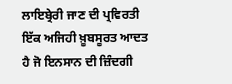ਲਾਇਬ੍ਰੇਰੀ ਜਾਣ ਦੀ ਪ੍ਰਵਿਰਤੀ ਇੱਕ ਅਜਿਹੀ ਖ਼ੂਬਸੂਰਤ ਆਦਤ ਹੈ ਜੋ ਇਨਸਾਨ ਦੀ ਜ਼ਿੰਦਗੀ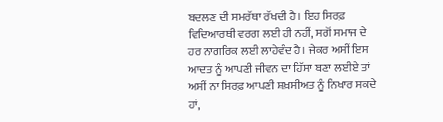ਬਦਲਣ ਦੀ ਸਮਰੱਥਾ ਰੱਖਦੀ ਹੈ। ਇਹ ਸਿਰਫ਼ ਵਿਦਿਆਰਥੀ ਵਰਗ ਲਈ ਹੀ ਨਹੀਂ, ਸਗੋਂ ਸਮਾਜ ਦੇ ਹਰ ਨਾਗਰਿਕ ਲਈ ਲਾਹੇਵੰਦ ਹੈ। ਜੇਕਰ ਅਸੀਂ ਇਸ ਆਦਤ ਨੂੰ ਆਪਣੀ ਜੀਵਨ ਦਾ ਹਿੱਸਾ ਬਣਾ ਲਈਏ ਤਾਂ ਅਸੀਂ ਨਾ ਸਿਰਫ਼ ਆਪਣੀ ਸ਼ਖ਼ਸੀਅਤ ਨੂੰ ਨਿਖਾਰ ਸਕਦੇ ਹਾਂ,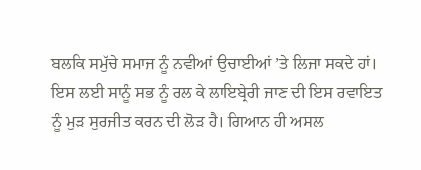ਬਲਕਿ ਸਮੁੱਚੇ ਸਮਾਜ ਨੂੰ ਨਵੀਆਂ ਉਚਾਈਆਂ ’ਤੇ ਲਿਜਾ ਸਕਦੇ ਹਾਂ। ਇਸ ਲਈ ਸਾਨੂੰ ਸਭ ਨੂੰ ਰਲ ਕੇ ਲਾਇਬ੍ਰੇਰੀ ਜਾਣ ਦੀ ਇਸ ਰਵਾਇਤ ਨੂੰ ਮੁੜ ਸੁਰਜੀਤ ਕਰਨ ਦੀ ਲੋੜ ਹੈ। ਗਿਆਨ ਹੀ ਅਸਲ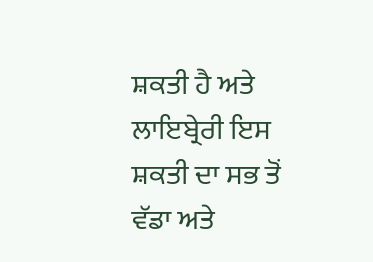ਸ਼ਕਤੀ ਹੈ ਅਤੇ ਲਾਇਬ੍ਰੇਰੀ ਇਸ ਸ਼ਕਤੀ ਦਾ ਸਭ ਤੋਂ ਵੱਡਾ ਅਤੇ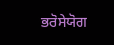ਭਰੋਸੇਯੋਗ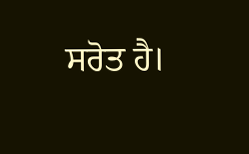ਸਰੋਤ ਹੈ।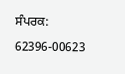ਸੰਪਰਕ: 62396-00623